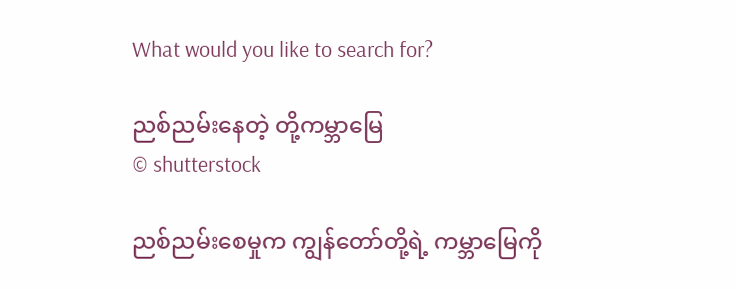What would you like to search for?

ညစ်ညမ်းနေတဲ့ တို့ကမ္ဘာမြေ
© shutterstock

ညစ်ညမ်းစေမှုက ကျွန်တော်တို့ရဲ့ ကမ္ဘာမြေကို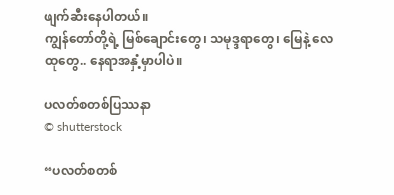ဖျက်ဆီးနေပါတယ်။
ကျွန်တော်တို့ရဲ့ မြစ်ချောင်းတွေ၊ သမုဒ္ဒရာတွေ၊ မြေနဲ့ လေထုတွေ.. နေရာအနှံ့မှာပါပဲ။

ပလတ်စတစ်ပြဿနာ
© shutterstock

“ပလတ်စတစ်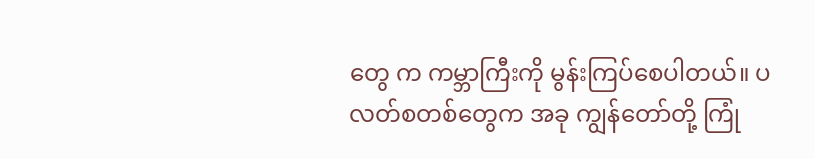တွေ က ကမ္ဘာကြီးကို မွန်းကြပ်စေပါတယ်။ ပလတ်စတစ်တွေက အခု ကျွန်တော်တို့ ကြုံ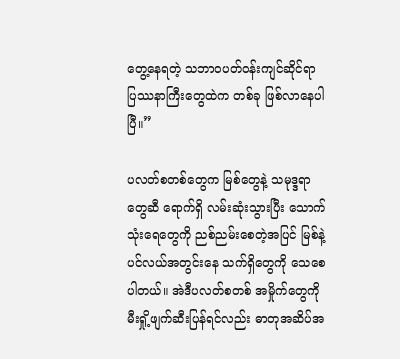တွေ့နေရတဲ့ သဘာဝပတ်ဝန်းကျင်ဆိုင်ရာ ပြဿနာကြီးတွေထဲက တစ်ခု ဖြစ်လာနေပါပြီ။”

ပလတ်စတစ်တွေက မြစ်တွေနဲ့ သမုဒ္ဒရာတွေဆီ ရောက်ရှိ လမ်းဆုံးသွားပြီး သောက်သုံးရေတွေကို ညစ်ညမ်းစေတဲ့အပြင် မြစ်နဲ့ ပင်လယ်အတွင်းနေ သက်ရှိတွေကို သေစေပါတယ်။ အဲဒီပလတ်စတစ် အမှိုက်တွေကို မီးရှို့ဖျက်ဆီးပြန်ရင်လည်း ဓာတုအဆိပ်အ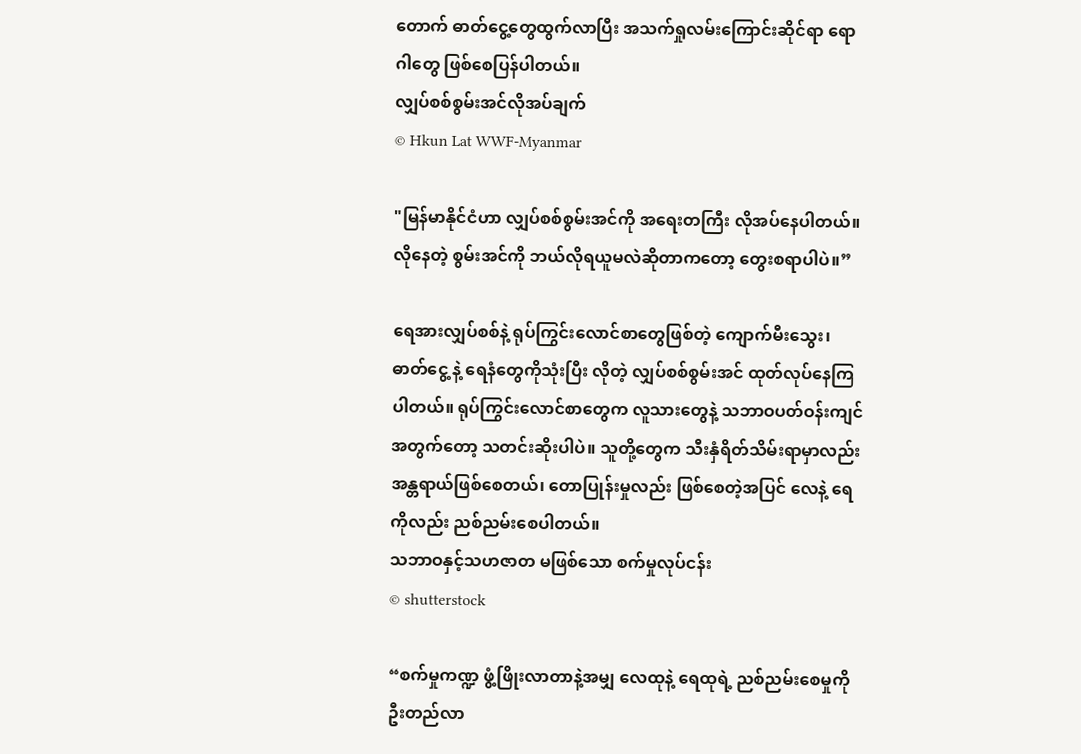တောက် ဓာတ်ငွေ့တွေထွက်လာပြီး အသက်ရှုလမ်းကြောင်းဆိုင်ရာ ရောဂါတွေ ဖြစ်စေပြန်ပါတယ်။
လျှပ်စစ်စွမ်းအင်လိုအပ်ချက်
© Hkun Lat WWF-Myanmar

"မြန်မာနိုင်ငံဟာ လျှပ်စစ်စွမ်းအင်ကို အရေးတကြီး လိုအပ်နေပါတယ်။လိုနေတဲ့ စွမ်းအင်ကို ဘယ်လိုရယူမလဲဆိုတာကတော့ တွေးစရာပါပဲ။”

ရေအားလျှပ်စစ်နဲ့ ရုပ်ကြွင်းလောင်စာတွေဖြစ်တဲ့ ကျောက်မီးသွေး၊ ဓာတ်ငွေ့ နဲ့ ရေနံတွေကိုသုံးပြီး လိုတဲ့ လျှပ်စစ်စွမ်းအင် ထုတ်လုပ်နေကြပါတယ်။ ရုပ်ကြွင်းလောင်စာတွေက လူသားတွေနဲ့ သဘာဝပတ်ဝန်းကျင်အတွက်တော့ သတင်းဆိုးပါပဲ။ သူတို့တွေက သီးနှံရိတ်သိမ်းရာမှာလည်း အန္တရာယ်ဖြစ်စေတယ်၊ တောပြုန်းမှုလည်း ဖြစ်စေတဲ့အပြင် လေနဲ့ ရေကိုလည်း ညစ်ညမ်းစေပါတယ်။
သဘာဝနှင့်သဟဇာတ မဖြစ်သော စက်မှုလုပ်ငန်း
© shutterstock

“စက်မှုကဏ္ဍ ဖွံ့ဖြိုးလာတာနဲ့အမျှ လေထုနဲ့ ရေထုရဲ့ ညစ်ညမ်းစေမှုကို ဦးတည်လာ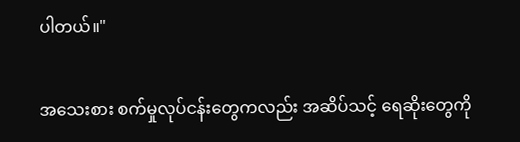ပါတယ်။"

အသေးစား စက်မှုလုပ်ငန်းတွေကလည်း အဆိပ်သင့် ရေဆိုးတွေကို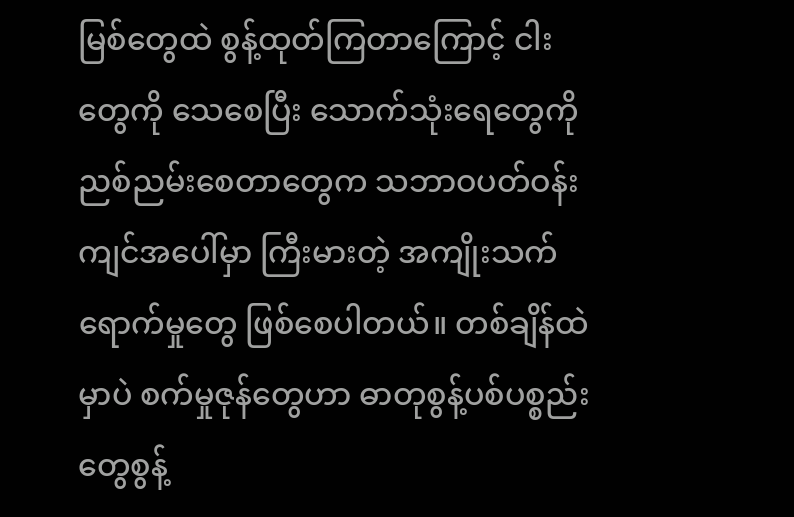မြစ်တွေထဲ စွန့်ထုတ်ကြတာကြောင့် ငါးတွေကို သေစေပြီး သောက်သုံးရေတွေကို ညစ်ညမ်းစေတာတွေက သဘာဝပတ်ဝန်းကျင်အပေါ်မှာ ကြီးမားတဲ့ အကျိုးသက်ရောက်မှုတွေ ဖြစ်စေပါတယ်။ တစ်ချိန်ထဲမှာပဲ စက်မှုဇုန်တွေဟာ ဓာတုစွန့်ပစ်ပစ္စည်းတွေစွန့်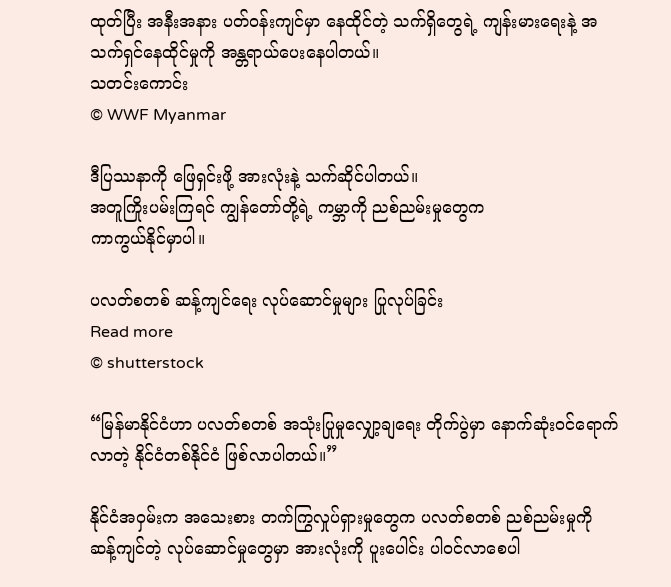ထုတ်ပြီး အနီးအနား ပတ်ဝန်းကျင်မှာ နေထိုင်တဲ့ သက်ရှိတွေရဲ့ ကျန်းမားရေးနဲ့ အသက်ရှင်နေထိုင်မှုကို အန္တရာယ်ပေးနေပါတယ်။
သတင်းကောင်း
© WWF Myanmar

ဒီပြဿနာကို ဖြေရှင်းဖို့ အားလုံးနဲ့ သက်ဆိုင်ပါတယ်။
အတူကြိုးပမ်းကြရင် ကျွန်တော်တို့ရဲ့ ကမ္ဘာကို ညစ်ညမ်းမှုတွေက
ကာကွယ်နိုင်မှာပါ။

ပလတ်စတစ် ဆန့်ကျင်ရေး လုပ်ဆောင်မှုများ ပြုလုပ်ခြင်း
Read more
© shutterstock

“မြန်မာနိုင်ငံဟာ ပလတ်စတစ် အသုံးပြုမှုလျှော့ချရေး တိုက်ပွဲမှာ နောက်ဆုံးဝင်ရောက်လာတဲ့ နိုင်ငံတစ်နိုင်ငံ ဖြစ်လာပါတယ်။”

နိုင်ငံအဝှမ်းက အသေးစား တက်ကြွလှုပ်ရှားမှုတွေက ပလတ်စတစ် ညစ်ညမ်းမှုကို ဆန့်ကျင်တဲ့ လုပ်ဆောင်မှုတွေမှာ အားလုံးကို ပူးပေါင်း ပါဝင်လာစေပါ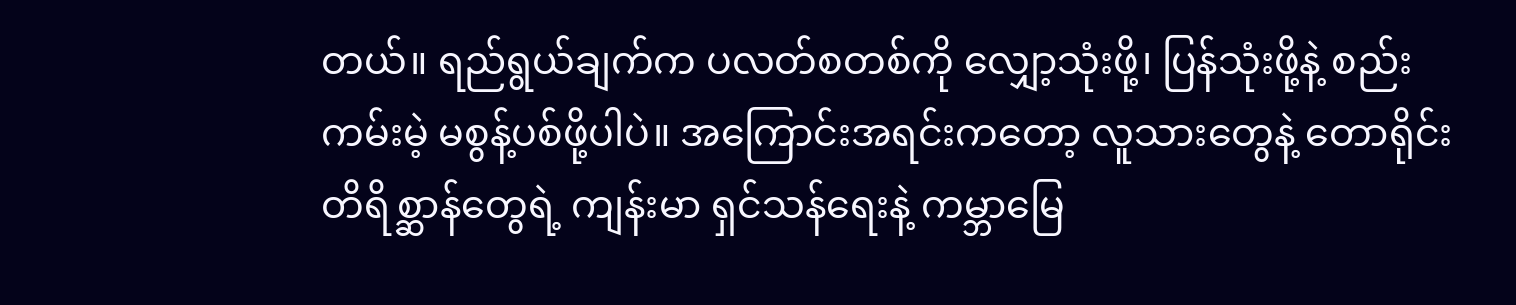တယ်။ ရည်ရွယ်ချက်က ပလတ်စတစ်ကို လျှော့သုံးဖို့၊ ပြန်သုံးဖို့နဲ့ စည်းကမ်းမဲ့ မစွန့်ပစ်ဖို့ပါပဲ။ အကြောင်းအရင်းကတော့ လူသားတွေနဲ့ တောရိုင်းတိရိစ္ဆာန်တွေရဲ့ ကျန်းမာ ရှင်သန်ရေးနဲ့ ကမ္ဘာမြေ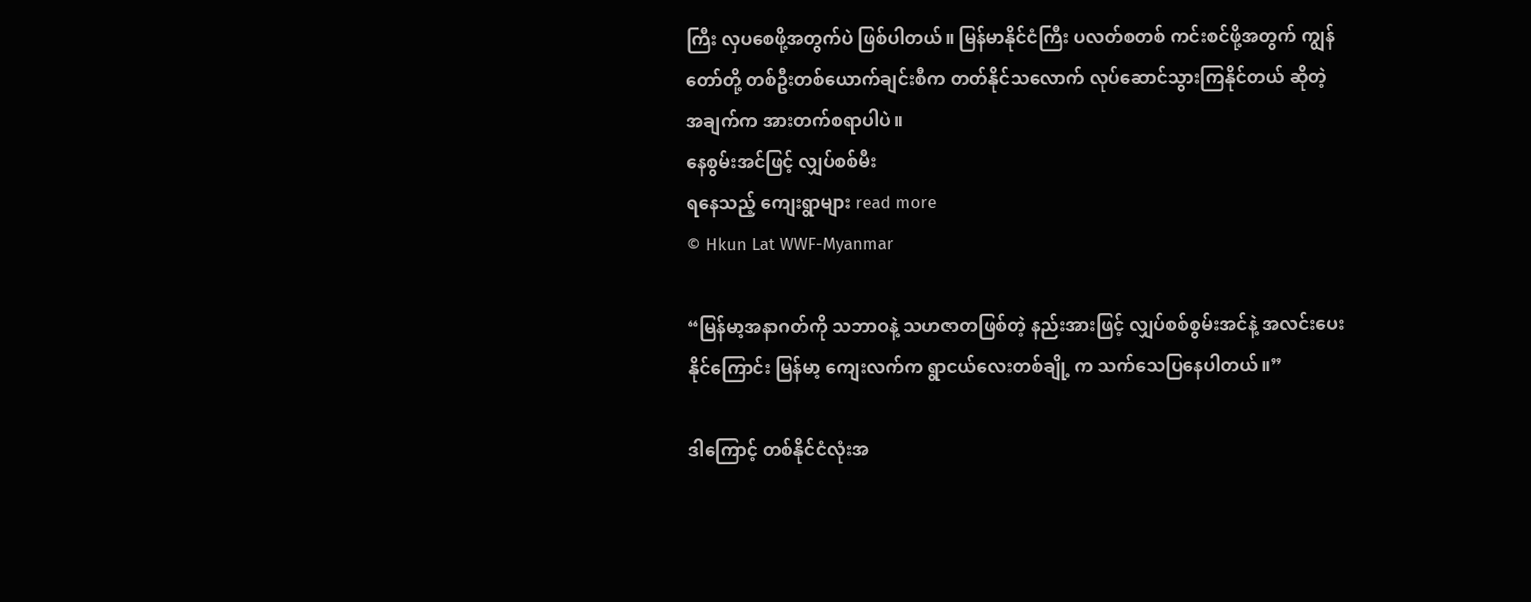ကြီး လှပစေဖို့အတွက်ပဲ ဖြစ်ပါတယ်။ မြန်မာနိုင်ငံကြီး ပလတ်စတစ် ကင်းစင်ဖို့အတွက် ကျွန်တော်တို့ တစ်ဦးတစ်ယောက်ချင်းစီက တတ်နိုင်သလောက် လုပ်ဆောင်သွားကြနိုင်တယ် ဆိုတဲ့အချက်က အားတက်စရာပါပဲ။
နေစွမ်းအင်ဖြင့် လျှပ်စစ်မီး
ရနေသည့် ကျေးရွာများ read more
© Hkun Lat WWF-Myanmar

“မြန်မာ့အနာဂတ်ကို သဘာဝနဲ့ သဟဇာတဖြစ်တဲ့ နည်းအားဖြင့် လျှပ်စစ်စွမ်းအင်နဲ့ အလင်းပေးနိုင်ကြောင်း မြန်မာ့ ကျေးလက်က ရွာငယ်လေးတစ်ချို့ က သက်သေပြနေပါတယ်။”

ဒါကြောင့် တစ်နိုင်ငံလုံးအ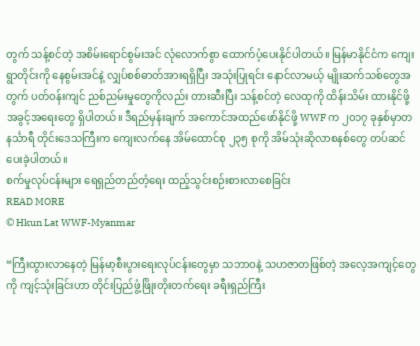တွက် သန့်စင်တဲ့ အစိမ်းရောင်စွမ်းအင် လုံလောက်စွာ ထောက်ပံ့ပေးနိုင်ပါတယ်။ မြန်မာနိုင်ငံက ကျေးရွာတိုင်းကို နေစွမ်းအင်နဲ့ လျှပ်စစ်ဓာတ်အားရရှိပြီး အသုံးပြုရင်း နောင်လာမယ့် မျိုးဆက်သစ်တွေအတွက် ပတ်ဝန်းကျင် ညစ်ညမ်းမှုတွေကိုလည်း တားဆီးပြီး သန့်စင်တဲ့ လေထုကို ထိန်းသိမ်း ထားနိုင်ဖို့ အခွင့်အရေးတွေ ရှိပါတယ်။ ဒီရည်မှန်းချက် အကောင်အထည်ဖော်နိုင်ဖို့ WWF က ၂၀၁၇ ခုနှစ်မှာတနင်္သာရီ တိုင်းဒေသကြီးက ကျေးလက်နေ အိမ်ထောင်စု ၂၃၅ စုကို အိမ်သုံးဆိုလာစနစ်တွေ တပ်ဆင်ပေးခဲ့ပါတယ်။
စက်မှုလုပ်ငန်းများ ရေရှည်တည်တံ့ရေး ထည့်သွင်းစဉ်းစားလာစေခြင်း
READ MORE
© Hkun Lat WWF-Myanmar

“ကြီးထွားလာနေတဲ့ မြန်မာ့စီးပွားရေးလုပ်ငန်းတွေမှာ သဘာဝနဲ့ သဟဇာတဖြစ်တဲ့ အလေ့အကျင့်တွေကို ကျင့်သုံးခြင်းဟာ တိုင်းပြည်ဖွံ့ဖြိုးတိုးတက်ရေး ခရီးရှည်ကြီး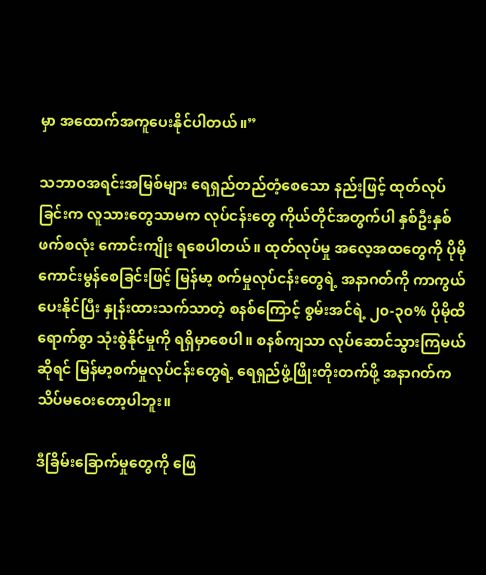မှာ အထောက်အကူပေးနိုင်ပါတယ်။”

သဘာဝအရင်းအမြစ်များ ရေရှည်တည်တံ့စေသော နည်းဖြင့် ထုတ်လုပ်ခြင်းက လူသားတွေသာမက လုပ်ငန်းတွေ ကိုယ်တိုင်အတွက်ပါ နှစ်ဦးနှစ်ဖက်စလုံး ကောင်းကျိုး ရစေပါတယ်။ ထုတ်လုပ်မှု အလေ့အထတွေကို ပိုမိုကောင်းမွန်စေခြင်းဖြင့် မြန်မာ့ စက်မှုလုပ်ငန်းတွေရဲ့ အနာဂတ်ကို ကာကွယ်ပေးနိုင်ပြီး နှုန်းထားသက်သာတဲ့ စနစ်ကြောင့် စွမ်းအင်ရဲ့ ၂၀-၃၀% ပိုမိုထိရောက်စွာ သုံးစွဲနိုင်မှုကို ရရှိမှာစေပါ။ စနစ်ကျသာ လုပ်ဆောင်သွားကြမယ်ဆိုရင် မြန်မာ့စက်မှုလုပ်ငန်းတွေရဲ့ ရေရှည်ဖွံ့ဖြိုးတိုးတက်ဖို့ အနာဂတ်က သိပ်မဝေးတော့ပါဘူး။

ဒီခြိမ်းခြောက်မှုတွေကို ဖြေ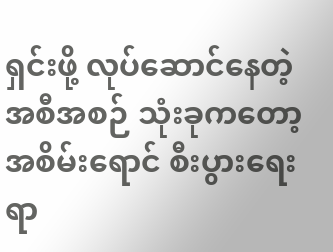ရှင်းဖို့ လုပ်ဆောင်နေတဲ့ အစီအစဉ် သုံးခုကတော့ အစိမ်းရောင် စီးပွားရေးရာ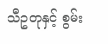သီဥတုနှင့် စွမ်း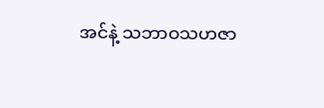အင်နဲ့ သဘာဝသဟဇာ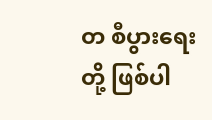တ စီပွားရေးတို့ ဖြစ်ပါ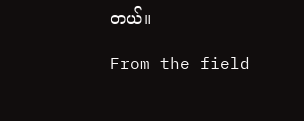တယ်။

From the field